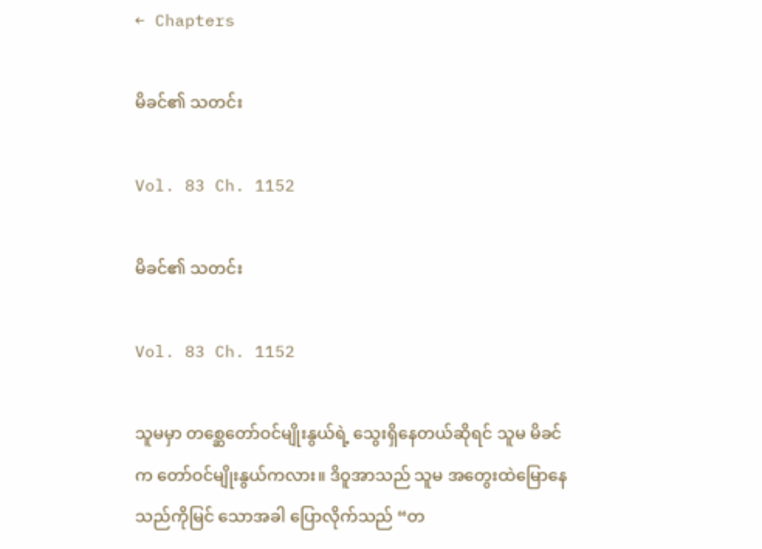← Chapters

မိခင်၏ သတင်း

Vol. 83 Ch. 1152

မိခင်၏ သတင်း

Vol. 83 Ch. 1152

သူမမှာ တစ္ဆေတော်ဝင်မျိုးနွယ်ရဲ့ သွေးရှိနေတယ်ဆိုရင် သူမ မိခင်က တော်ဝင်မျိုးနွယ်ကလား။ ဒိဝူအာသည် သူမ အတွေးထဲမြောနေသည်ကိုမြင် သောအခါ ပြောလိုက်သည် “တ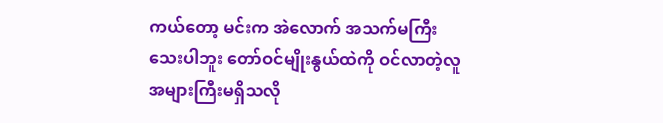ကယ်တော့ မင်းက အဲလောက် အသက်မကြီး သေးပါဘူး တော်ဝင်မျိုးနွယ်ထဲကို ဝင်လာတဲ့လူအများကြီးမရှိသလို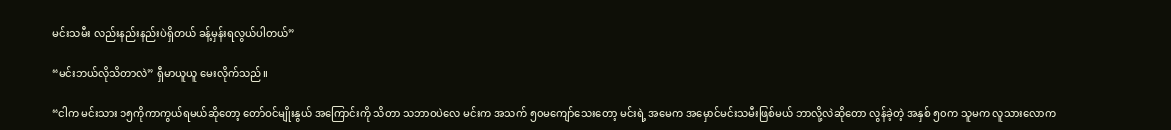မင်းသမီး လည်းနည်းနည်းပဲရှိတယ် ခန့်မှန်းရလွယ်ပါတယ်”

“မင်းဘယ်လိုသိတာလဲ” ရှီမာယူယူ မေးလိုက်သည်။

“ငါက မင်းသား ၁၅ကိုကာကွယ်ရမယ်ဆိုတော့ တော်ဝင်မျိုးနွယ် အကြောင်းကို သိတာ သဘာဝပဲလေ မင်းက အသက် ၅၀မကျော်သေးတော့ မင်းရဲ့ အမေက အမှောင်မင်းသမီးဖြစ်မယ် ဘာလို့လဲဆိုတော လွန်ခဲ့တဲ့ အနှစ် ၅၀က သူမက လူသားလောက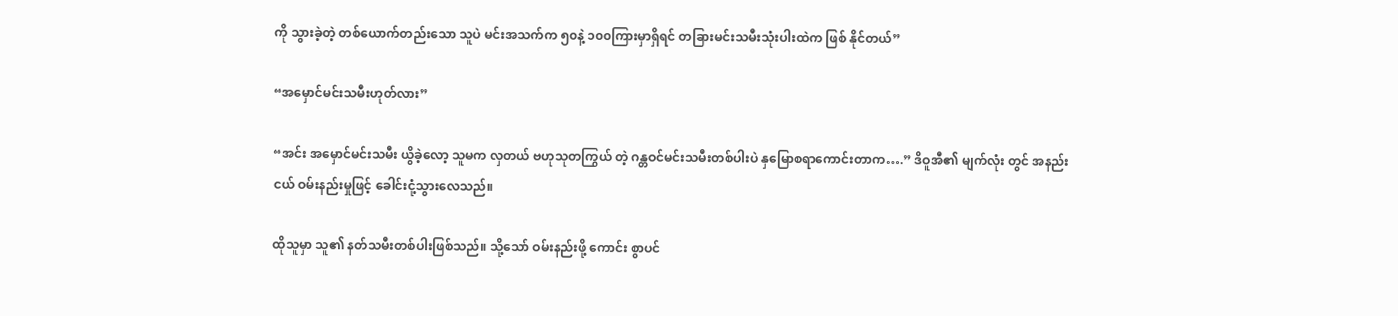ကို သွားခဲ့တဲ့ တစ်ယောက်တည်းသော သူပဲ မင်းအသက်က ၅၀နဲ့ ၁၀၀ကြားမှာရှိရင် တခြားမင်းသမီးသုံးပါးထဲက ဖြစ် နိုင်တယ်”

“အမှောင်မင်းသမီးဟုတ်လား”

“အင်း အမှောင်မင်းသမီး ယွိခဲ့လော့ သူမက လှတယ် ဗဟုသုတကြွယ် တဲ့ ဂန္တဝင်မင်းသမီးတစ်ပါးပဲ နှမြောစရာကောင်းတာက….” ဒိဝူအီ၏ မျက်လုံး တွင် အနည်းငယ် ဝမ်းနည်းမှုဖြင့် ခေါင်းငုံ့သွားလေသည်။

ထိုသူမှာ သူ၏ နတ်သမီးတစ်ပါးဖြစ်သည်။ သို့သော် ဝမ်းနည်းဖို့ ကောင်း စွာပင်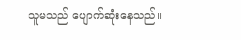သူမသည် ပျောက်ဆုံးနေသည်။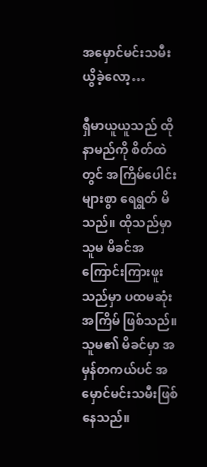အမှောင်မင်းသမီး ယွိခဲ့လော့…

ရှီမာယူယူသည် ထိုနာမည်ကို စိတ်ထဲတွင် အကြိမ်ပေါင်းများစွာ ရေရွတ် မိသည်။ ထိုသည်မှာ သူမ မိခင်အကြောင်းကြားဖူးသည်မှာ ပထမဆုံးအကြိမ် ဖြစ်သည်။ သူမ၏ မိခင်မှာ အမှန်တကယ်ပင် အမှောင်မင်းသမီးဖြစ်နေသည်။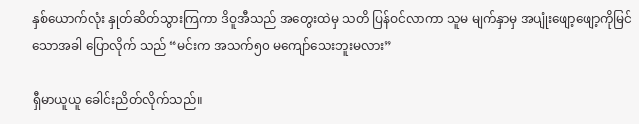နှစ်ယောက်လုံး နှုတ်ဆိတ်သွားကြကာ ဒိဝူအီသည် အတွေးထဲမှ သတိ ပြန်ဝင်လာကာ သူမ မျက်နှာမှ အပျုံးဖျော့ဖျော့ကိုမြင်သောအခါ ပြောလိုက် သည် “မင်းက အသက်၅၀ မကျော်သေးဘူးမလား”

ရှီမာယူယူ ခေါင်းညိတ်လိုက်သည်။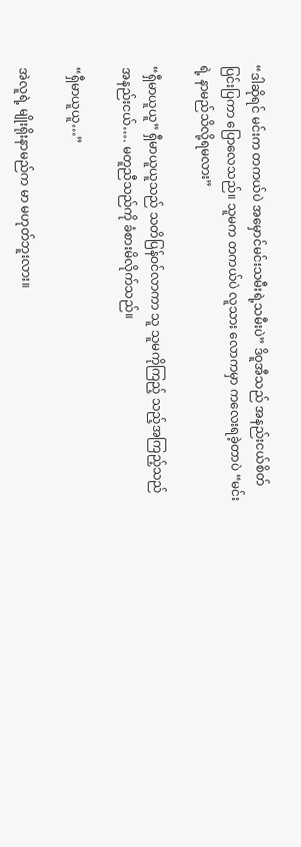“ဒါဆိုရင် မင်းက တကယ်ပဲ အမှောင်မင်းသမီးရဲ့သမီးပဲ” ဒိဝူအီသည် အနည်းငယ်စိတ်ပြင်းပြကာ ပြောလေသည်။ သူမက တကယ်ပဲ လူသား လောကမှာ ကလေးရခဲ့တာပဲ “မင်းရဲ့ နာမည်သိလို့ရမလား”

“ရှီမာယူယူ” ရှီမာယူယူသည် သတိပြန်ဝင်လာကာ သူ သူမကိုကြည့် သည့်အကြည့်သည် အနည်းငယ်…. မတူညီသည်ကို ခံစားမိလိုက်သည်။

“ရှီမာယူယူ…”

အဲလူရဲ့ မျိုးရိုးနာမည်က မာ မဟုတ်ဘူးလား။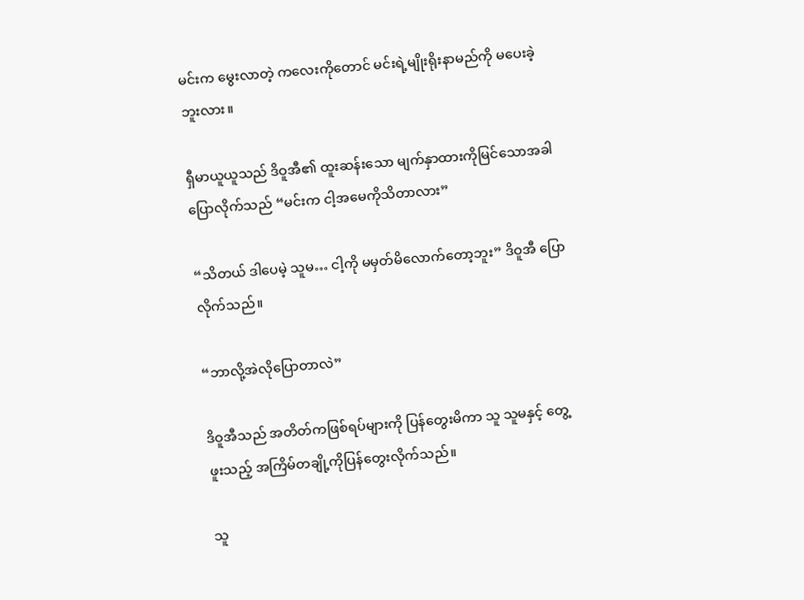မင်းက မွေးလာတဲ့ ကလေးကိုတောင် မင်းရဲ့မျိုးရိုးနာမည်ကို မပေးခဲ့ဘူးလား။

ရှီမာယူယူသည် ဒိဝူအီ၏ ထူးဆန်းသော မျက်နှာထားကိုမြင်သောအခါ ပြောလိုက်သည် “မင်းက ငါ့အမေကိုသိတာလား”

“သိတယ် ဒါပေမဲ့ သူမ… ငါ့ကို မမှတ်မိလောက်တော့ဘူး” ဒိဝူအီ ပြော လိုက်သည်။

“ဘာလို့အဲလိုပြောတာလဲ”

ဒိဝူအီသည် အတိတ်ကဖြစ်ရပ်များကို ပြန်တွေးမိကာ သူ သူမနှင့် တွေ့ဖူးသည့် အကြိမ်တချို့ကိုပြန်တွေးလိုက်သည်။

သူ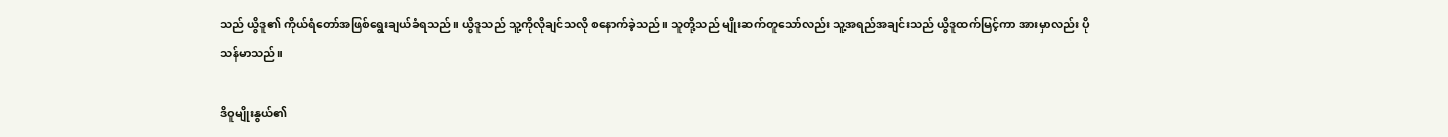သည် ယွိဒူ၏ ကိုယ်ရံတော်အဖြစ်ရွေးချယ်ခံရသည်။ ယွိဒူသည် သူ့ကိုလိုချင်သလို စနောက်ခဲ့သည်။ သူတို့သည် မျိုးဆက်တူသော်လည်း သူ့အရည်အချင်းသည် ယွိဒူထက်မြင့်ကာ အားမှာလည်း ပိုသန်မာသည်။

ဒိဝူမျိုးနွယ်၏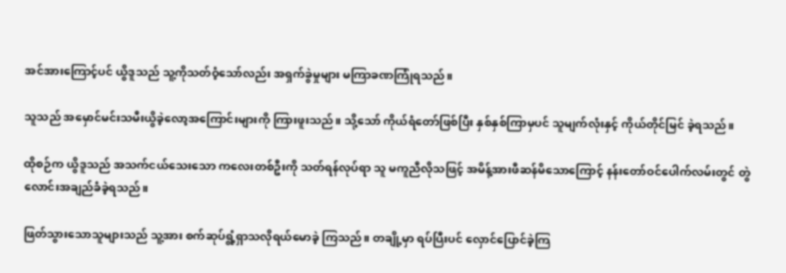အင်အားကြောင့်ပင် ယွိဒူသည် သူ့ကိုသတ်ဝံ့သော်လည်း အရှက်ခွဲမှုများ မကြာခဏကြုံရသည်။

သူသည် အမှောင်မင်းသမီးယွိခဲ့လော့အကြောင်းများကို ကြားဖူးသည်။ သို့သော် ကိုယ်ရံတော်ဖြစ်ပြီး နှစ်နှစ်ကြာမှပင် သူမျက်လုံးနှင့် ကိုယ်တိုင်မြင် ခဲ့ရသည်။

ထိုစဉ်က ယွိဒူသည် အသက်ငယ်သေးသော ကလေးတစ်ဦးကို သတ်ရန်လုပ်ရာ သူ မကူညီလိုသဖြင့် အမိန့်အားဖီဆန်မိသောကြောင့် နန်းတော်ဝင်ပေါက်လမ်းတွင် တွဲလောင်းအချည်ခံခဲ့ရသည်။

ဖြတ်သွားသောသူများသည် သူ့အား စက်ဆုပ်ရွံ့ရှာသလိုရယ်မောခဲ့ ကြသည်။ တချို့မှာ ရပ်ပြီးပင် လှောင်ပြောင်ခဲ့ကြ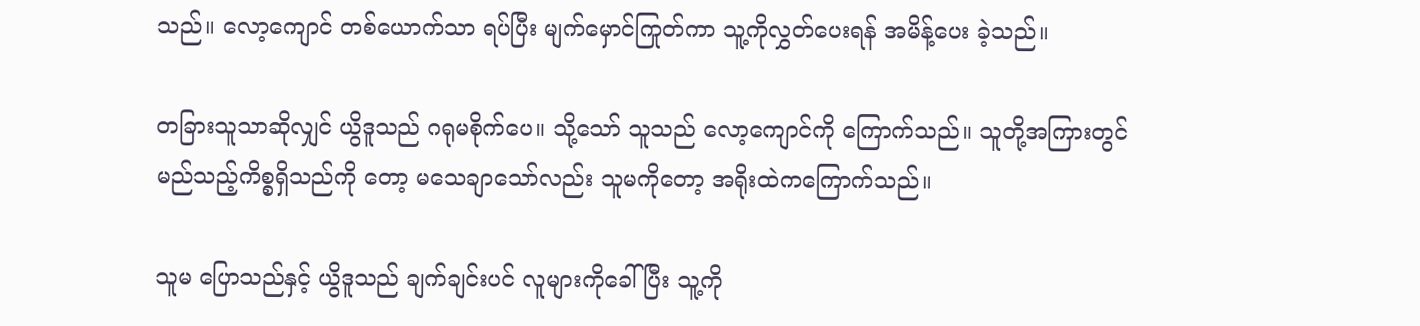သည်။ လော့ကျောင် တစ်ယောက်သာ ရပ်ပြီး မျက်မှောင်ကြုတ်ကာ သူ့ကိုလွှတ်ပေးရန် အမိန့်ပေး ခဲ့သည်။

တခြားသူသာဆိုလျှင် ယွိဒူသည် ဂရုမစိုက်ပေ။ သို့သော် သူသည် လော့ကျောင်ကို ကြောက်သည်။ သူတို့အကြားတွင် မည်သည့်ကိစ္စရှိသည်ကို တော့ မသေချာသော်လည်း သူမကိုတော့ အရိုးထဲကကြောက်သည်။

သူမ ပြောသည်နှင့် ယွိဒူသည် ချက်ချင်းပင် လူများကိုခေါ်ပြီး သူ့ကို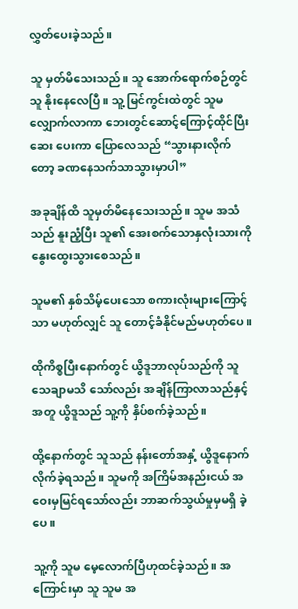လွှတ်ပေးခဲ့သည်။

သူ မှတ်မိသေးသည်။ သူ အောက်ရောက်စဉ်တွင် သူ နိုးနေလေပြီ။ သူ့ မြင်ကွင်းထဲတွင် သူမလျှောက်လာကာ ဘေးတွင်ဆောင့်ကြောင့်ထိုင်ပြီး ဆေး ပေးကာ ပြောလေသည် “သွားနားလိုက်တော့ ခဏနေသက်သာသွားမှာပါ”

အခုချိန်ထိ သူမှတ်မိနေသေးသည်။ သူမ အသံသည် နူးညံ့ပြီး သူ၏ အေးစက်သောနှလုံးသားကို နွေးထွေးသွားစေသည်။

သူမ၏ နှစ်သိမ့်ပေးသော စကားလုံးများကြောင့်သာ မဟုတ်လျှင် သူ တောင့်ခံနိုင်မည်မဟုတ်ပေ။

ထိုကိစ္စပြီးနောက်တွင် ယွိဒူဘာလုပ်သည်ကို သူ သေချာမသိ သော်လည်း အချိန်ကြာလာသည်နှင့်အတူ ယွိဒူသည် သူ့ကို နှိပ်စက်ခဲ့သည်။

ထို့နောက်တွင် သူသည် နန်းတော်အနှံ့ ယွိဒူနောက်လိုက်ခဲ့ရသည်။ သူမကို အကြိမ်အနည်းငယ် အဝေးမှမြင်ရသော်လည်း ဘာဆက်သွယ်မှုမှမရှိ ခဲ့ပေ။

သူ့ကို သူမ မေ့လောက်ပြီဟုထင်ခဲ့သည်။ အကြောင်းမှာ သူ သူမ အ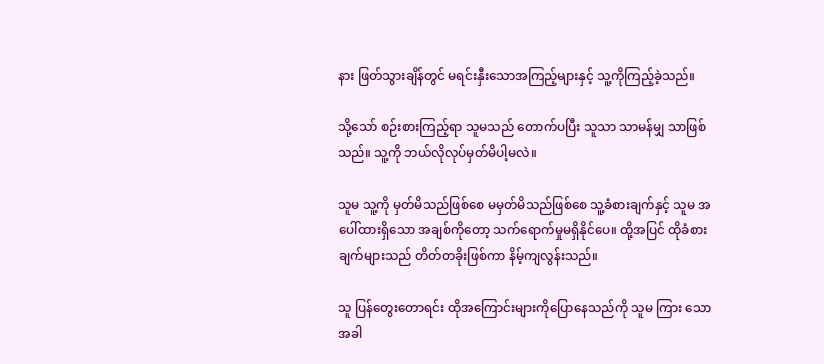နား ဖြတ်သွားချိန်တွင် မရင်းနှီးသောအကြည့်များနှင့် သူ့ကိုကြည့်ခဲ့သည်။

သို့သော် စဉ်းစားကြည့်ရာ သူမသည် တောက်ပပြီး သူသာ သာမန်မျှ သာဖြစ်သည်။ သူ့ကို ဘယ်လိုလုပ်မှတ်မိပါ့မလဲ။

သူမ သူ့ကို မှတ်မိသည်ဖြစ်စေ မမှတ်မိသည်ဖြစ်စေ သူ့ခံစားချက်နှင့် သူမ အပေါ်ထားရှိသော အချစ်ကိုတော့ သက်ရောက်မှုမရှိနိုင်ပေ။ ထို့အပြင် ထိုခံစားချက်များသည် တိတ်တခိုးဖြစ်ကာ နိမ့်ကျလွန်းသည်။

သူ ပြန်တွေးတောရင်း ထိုအကြောင်းများကိုပြောနေသည်ကို သူမ ကြား သောအခါ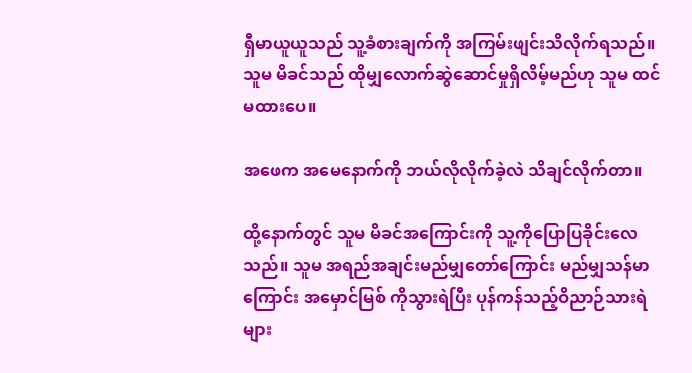ရှီမာယူယူသည် သူ့ခံစားချက်ကို အကြမ်းဖျင်းသိလိုက်ရသည်။ သူမ မိခင်သည် ထိုမျှလောက်ဆွဲဆောင်မှုရှိလိမ့်မည်ဟု သူမ ထင်မထားပေ။

အဖေက အမေနောက်ကို ဘယ်လိုလိုက်ခဲ့လဲ သိချင်လိုက်တာ။

ထို့နောက်တွင် သူမ မိခင်အကြောင်းကို သူ့ကိုပြောပြခိုင်းလေသည်။ သူမ အရည်အချင်းမည်မျှတော်ကြောင်း မည်မျှသန်မာကြောင်း အမှောင်မြစ် ကိုသွားရဲပြီး ပုန်ကန်သည့်ဝိညာဉ်သားရဲများ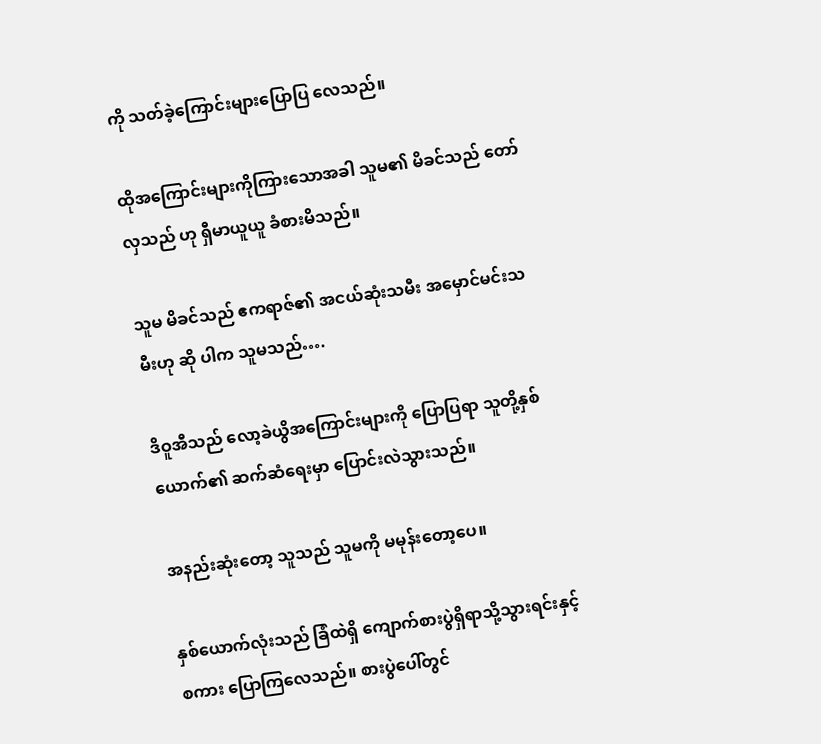ကို သတ်ခဲ့ကြောင်းများပြောပြ လေသည်။

ထိုအကြောင်းများကိုကြားသောအခါ သူမ၏ မိခင်သည် တော်လှသည် ဟု ရှီမာယူယူ ခံစားမိသည်။

သူမ မိခင်သည် ဧကရာဇ်၏ အငယ်ဆုံးသမီး အမှောင်မင်းသမီးဟု ဆို ပါက သူမသည်….

ဒိဝူအီသည် လော့ခဲယွိအကြောင်းများကို ပြောပြရာ သူတို့နှစ်ယောက်၏ ဆက်ဆံရေးမှာ ပြောင်းလဲသွားသည်။

အနည်းဆုံးတော့ သူသည် သူမကို မမုန်းတော့ပေ။

နှစ်ယောက်လုံးသည် ခြံထဲရှိ ကျောက်စားပွဲရှိရာသို့သွားရင်းနှင့် စကား ပြောကြလေသည်။ စားပွဲပေါ်တွင်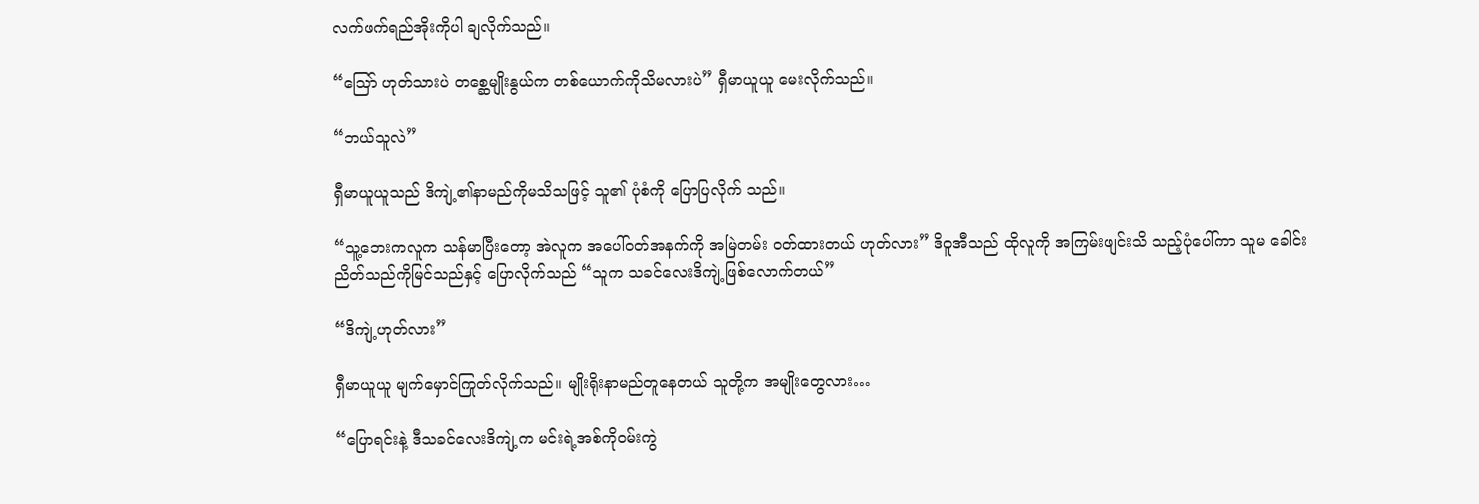လက်ဖက်ရည်အိုးကိုပါ ချလိုက်သည်။

“သြော် ဟုတ်သားပဲ တစ္ဆေမျိုးနွယ်က တစ်ယောက်ကိုသိမလားပဲ” ရှီမာယူယူ မေးလိုက်သည်။

“ဘယ်သူလဲ”

ရှီမာယူယူသည် ဒိကျဲ့၏နာမည်ကိုမသိသဖြင့် သူ၏ ပုံစံကို ပြောပြလိုက် သည်။

“သူ့ဘေးကလူက သန်မာပြီးတော့ အဲလူက အပေါ်ဝတ်အနက်ကို အမြဲတမ်း ဝတ်ထားတယ် ဟုတ်လား” ဒိဝူအီသည် ထိုလူကို အကြမ်းဖျင်းသိ သည့်ပုံပေါ်ကာ သူမ ခေါင်းညိတ်သည်ကိုမြင်သည်နှင့် ပြောလိုက်သည် “သူက သခင်လေးဒိကျဲ့ဖြစ်လောက်တယ်”

“ဒိကျဲ့ဟုတ်လား”

ရှီမာယူယူ မျက်မှောင်ကြုတ်လိုက်သည်။ မျိုးရိုးနာမည်တူနေတယ် သူတို့က အမျိုးတွေလား…

“ပြောရင်းနဲ့ ဒီသခင်လေးဒိကျဲ့က မင်းရဲ့အစ်ကိုဝမ်းကွဲ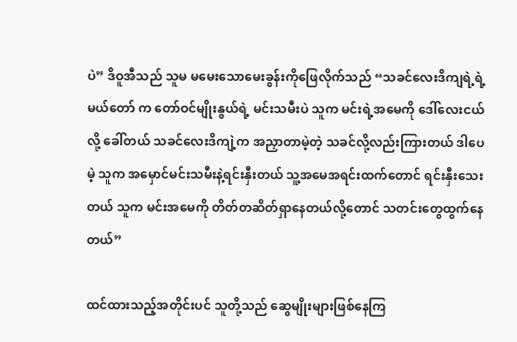ပဲ” ဒိဝူအီသည် သူမ မမေးသောမေးခွန်းကိုဖြေလိုက်သည် “သခင်လေးဒိကျရဲ့ရဲ့ မယ်တော် က တော်ဝင်မျိုးနွယ်ရဲ့ မင်းသမီးပဲ သူက မင်းရဲ့အမေကို ဒေါ်လေးငယ်လို့ ခေါ်တယ် သခင်လေးဒိကျဲ့က အညှာတာမဲ့တဲ့ သခင်လို့လည်းကြားတယ် ဒါပေမဲ့ သူက အမှောင်မင်းသမီးနဲ့ရင်းနှီးတယ် သူ့အမေအရင်းထက်တောင် ရင်းနှီးသေးတယ် သူက မင်းအမေကို တိတ်တဆိတ်ရှာနေတယ်လို့တောင် သတင်းတွေထွက်နေတယ်”

ထင်ထားသည့်အတိုင်းပင် သူတို့သည် ဆွေမျိုးများဖြစ်နေကြ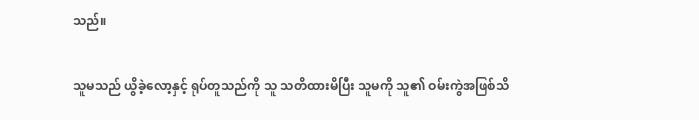သည်။

သူမသည် ယွိခဲ့လော့နှင့် ရုပ်တူသည်ကို သူ သတိထားမိပြီး သူမကို သူ၏ ဝမ်းကွဲအဖြစ်သိ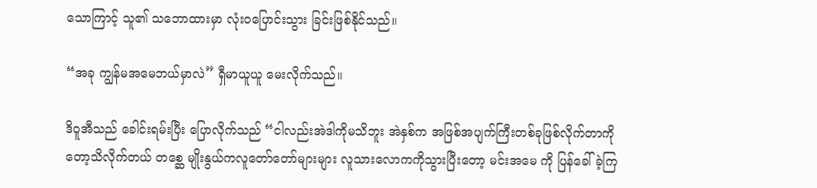သောကြာင့် သူ၏ သဘောထားမှာ လုံးဝပြောင်းသွား ခြင်းဖြစ်နိုင်သည်။

“အခု ကျွန်မအမေဘယ်မှာလဲ” ရှီမာယူယူ မေးလိုက်သည်။

ဒိဝူအီသည် ခေါင်းရမ်းပြီး ပြောလိုက်သည် “ငါလည်းအဲဒါကိုမသိဘူး အဲနှစ်က အဖြစ်အပျက်ကြီးတစ်ခုဖြစ်လိုက်တာကိုတော့သိလိုက်တယ် တစ္ဆေ မျိုးနွယ်ကလူတော်တော်များများ လူသားလောကကိုသွားပြီးတော့ မင်းအမေ ကို ပြန်ခေါ်ခဲ့ကြ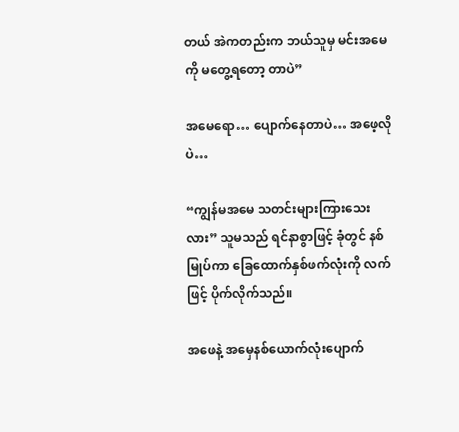တယ် အဲကတည်းက ဘယ်သူမှ မင်းအမေကို မတွေ့ရတော့ တာပဲ”

အမေရော… ပျောက်နေတာပဲ… အဖေ့လိုပဲ…

“ကျွန်မအမေ သတင်းများကြားသေးလား” သူမသည် ရင်နာစွာဖြင့် ခုံတွင် နစ်မြုပ်ကာ ခြေထောက်နှစ်ဖက်လုံးကို လက်ဖြင့် ပိုက်လိုက်သည်။

အဖေနဲ့ အမှေနစ်ယောက်လုံးပျောက်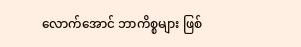လောက်အောင် ဘာကိစ္စများ ဖြစ်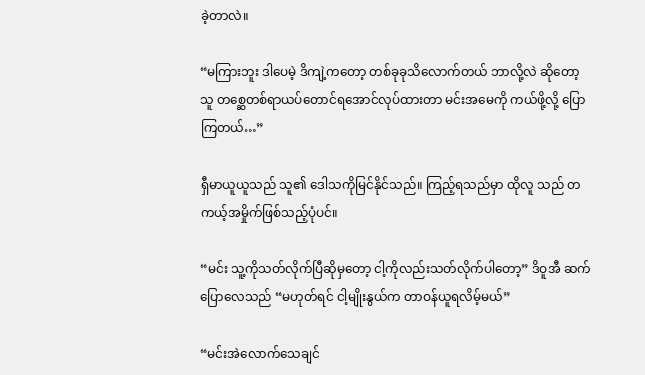ခဲ့တာလဲ။

“မကြားဘူး ဒါပေမဲ့ ဒိကျဲ့ကတော့ တစ်ခုခုသိလောက်တယ် ဘာလို့လဲ ဆိုတော့ သူ တစ္ဆေတစ်ရာယပ်တောင်ရအောင်လုပ်ထားတာ မင်းအမေကို ကယ်ဖို့လို့ ပြောကြတယ်…”

ရှီမာယူယူသည် သူ၏ ဒေါသကိုမြင်နိုင်သည်။ ကြည့်ရသည်မှာ ထိုလူ သည် တကယ့်အမှိုက်ဖြစ်သည့်ပုံပင်။

“မင်း သူ့ကိုသတ်လိုက်ပြီဆိုမှတော့ ငါ့ကိုလည်းသတ်လိုက်ပါတော့” ဒိဝူအီ ဆက်ပြောလေသည် “မဟုတ်ရင် ငါ့မျိုးနွယ်က တာဝန်ယူရလိမ့်မယ်”

“မင်းအဲလောက်သေချင်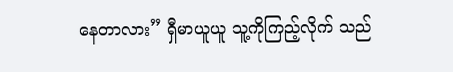နေတာလား” ရှီမာယူယူ သူ့ကိုကြည့်လိုက် သည်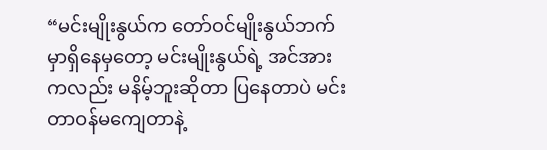“မင်းမျိုးနွယ်က တော်ဝင်မျိုးနွယ်ဘက်မှာရှိနေမှတော့ မင်းမျိုးနွယ်ရဲ့ အင်အားကလည်း မနိမ့်ဘူးဆိုတာ ပြနေတာပဲ မင်း တာဝန်မကျေတာနဲ့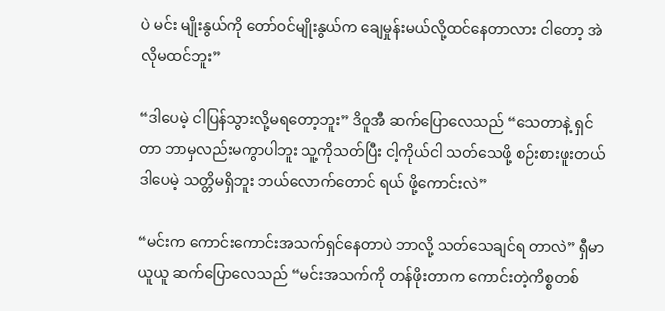ပဲ မင်း မျိုးနွယ်ကို တော်ဝင်မျိုးနွယ်က ချေမှုန်းမယ်လို့ထင်နေတာလား ငါတော့ အဲလိုမထင်ဘူး”

“ဒါပေမဲ့ ငါပြန်သွားလို့မရတော့ဘူး” ဒိဝူအီ ဆက်ပြောလေသည် “သေတာနဲ့ ရှင်တာ ဘာမှလည်းမကွာပါဘူး သူ့ကိုသတ်ပြီး ငါ့ကိုယ်ငါ သတ်သေဖို့ စဉ်းစားဖူးတယ် ဒါပေမဲ့ သတ္တိမရှိဘူး ဘယ်လောက်တောင် ရယ် ဖို့ကောင်းလဲ”

“မင်းက ကောင်းကောင်းအသက်ရှင်နေတာပဲ ဘာလို့ သတ်သေချင်ရ တာလဲ” ရှီမာယူယူ ဆက်ပြောလေသည် “မင်းအသက်ကို တန်ဖိုးတာက ကောင်းတဲ့ကိစ္စတစ်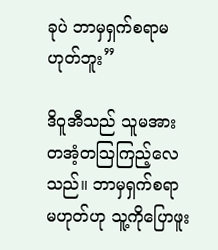ခုပဲ ဘာမှရှက်စရာမဟုတ်ဘူး”

ဒိဝူအီသည် သူမအား တအံ့တသြကြည့်လေသည်။ ဘာမှရှက်စရာ မဟုတ်ဟု သူ့ကိုပြောဖူး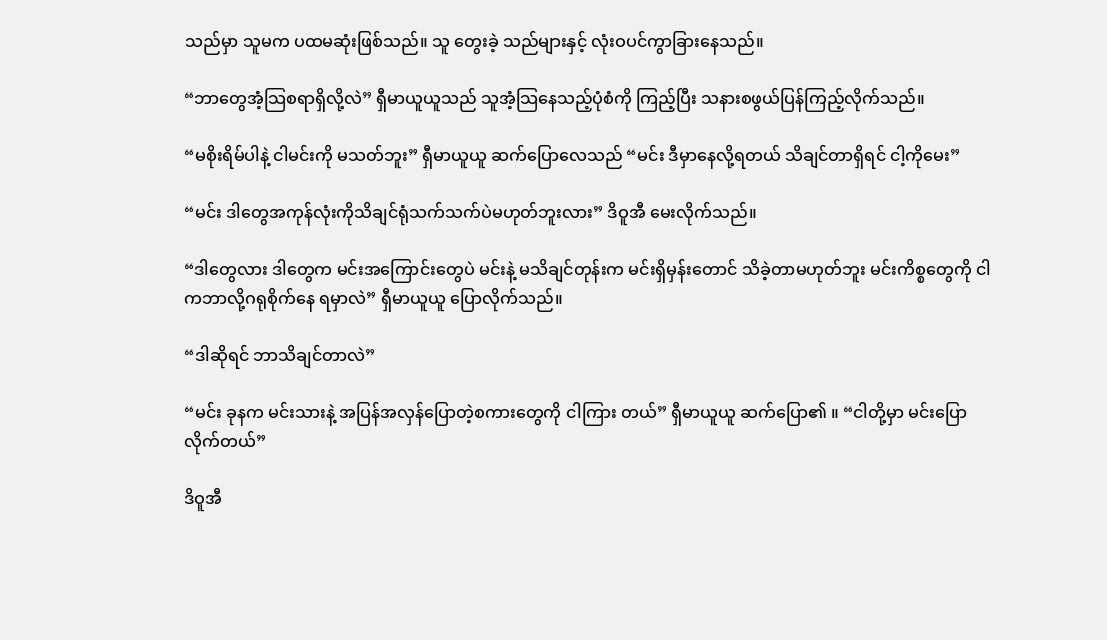သည်မှာ သူမက ပထမဆုံးဖြစ်သည်။ သူ တွေးခဲ့ သည်များနှင့် လုံးဝပင်ကွာခြားနေသည်။

“ဘာတွေအံ့သြစရာရှိလို့လဲ” ရှီမာယူယူသည် သူအံ့သြနေသည့်ပုံစံကို ကြည့်ပြီး သနားစဖွယ်ပြန်ကြည့်လိုက်သည်။

“မစိုးရိမ်ပါနဲ့ ငါမင်းကို မသတ်ဘူး” ရှီမာယူယူ ဆက်ပြောလေသည် “မင်း ဒီမှာနေလို့ရတယ် သိချင်တာရှိရင် ငါ့ကိုမေး”

“မင်း ဒါတွေအကုန်လုံးကိုသိချင်ရုံသက်သက်ပဲမဟုတ်ဘူးလား” ဒိဝူအီ မေးလိုက်သည်။

“ဒါတွေလား ဒါတွေက မင်းအကြောင်းတွေပဲ မင်းနဲ့ မသိချင်တုန်းက မင်းရှိမှန်းတောင် သိခဲ့တာမဟုတ်ဘူး မင်းကိစ္စတွေကို ငါကဘာလို့ဂရုစိုက်နေ ရမှာလဲ” ရှီမာယူယူ ပြောလိုက်သည်။

“ဒါဆိုရင် ဘာသိချင်တာလဲ”

“မင်း ခုနက မင်းသားနဲ့ အပြန်အလှန်ပြောတဲ့စကားတွေကို ငါကြား တယ်” ရှီမာယူယူ ဆက်ပြော၏ ။ “ငါတို့မှာ မင်းပြောလိုက်တယ်”

ဒိဝူအီ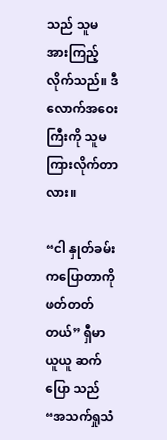သည် သူမအားကြည့်လိုက်သည်။ ဒီလောက်အဝေးကြီးကို သူမ ကြားလိုက်တာလား။

“ငါ နှုတ်ခမ်းကပြောတာကို ဖတ်တတ်တယ်” ရှီမာယူယူ ဆက်ပြော သည် “အသက်ရှုသံ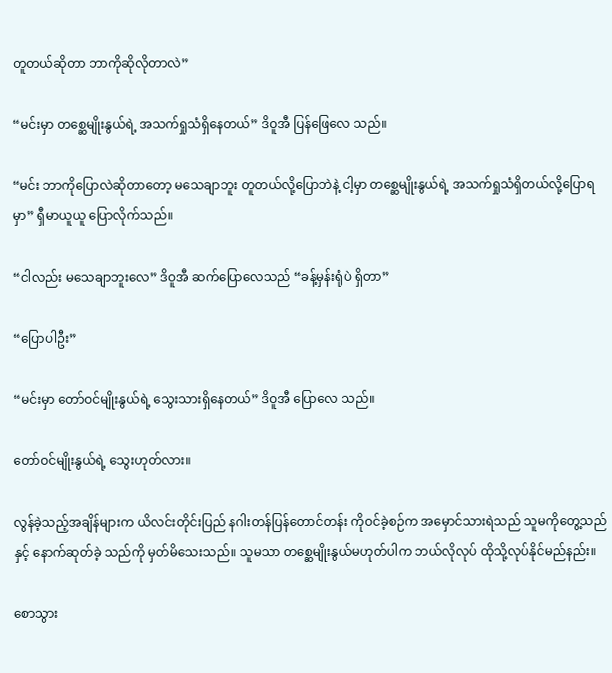တူတယ်ဆိုတာ ဘာကိုဆိုလိုတာလဲ”

“မင်းမှာ တစ္ဆေမျိုးနွယ်ရဲ့ အသက်ရှုသံရှိနေတယ်” ဒိဝူအီ ပြန်ဖြေလေ သည်။

“မင်း ဘာကိုပြောလဲဆိုတာတော့ မသေချာဘူး တူတယ်လို့ပြောဘဲနဲ့ ငါ့မှာ တစ္ဆေမျိုးနွယ်ရဲ့ အသက်ရှုသံရှိတယ်လို့ပြောရမှာ” ရှီမာယူယူ ပြောလိုက်သည်။

“ငါလည်း မသေချာဘူးလေ” ဒိဝူအီ ဆက်ပြောလေသည် “ခန့်မှန်းရုံပဲ ရှိတာ”

“ပြောပါဦး”

“မင်းမှာ တော်ဝင်မျိုးနွယ်ရဲ့ သွေးသားရှိနေတယ်” ဒိဝူအီ ပြောလေ သည်။

တော်ဝင်မျိုးနွယ်ရဲ့ သွေးဟုတ်လား။

လွန်ခဲ့သည့်အချိန်များက ယိလင်းတိုင်းပြည် နဂါးတန်ပြန်တောင်တန်း ကိုဝင်ခဲ့စဉ်က အမှောင်သားရဲသည် သူမကိုတွေ့သည်နှင့် နောက်ဆုတ်ခဲ့ သည်ကို မှတ်မိသေးသည်။ သူမသာ တစ္ဆေမျိုးနွယ်မဟုတ်ပါက ဘယ်လိုလုပ် ထိုသို့လုပ်နိုင်မည်နည်း။

စောသွား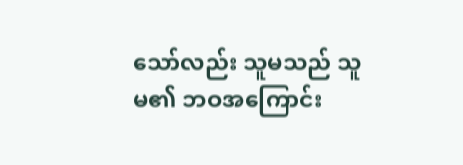သော်လည်း သူမသည် သူမ၏ ဘဝအကြောင်း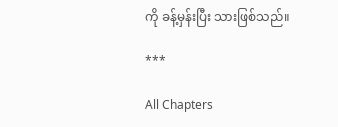ကို ခန့်မှန်းပြီး သားဖြစ်သည်။

***

All Chapters